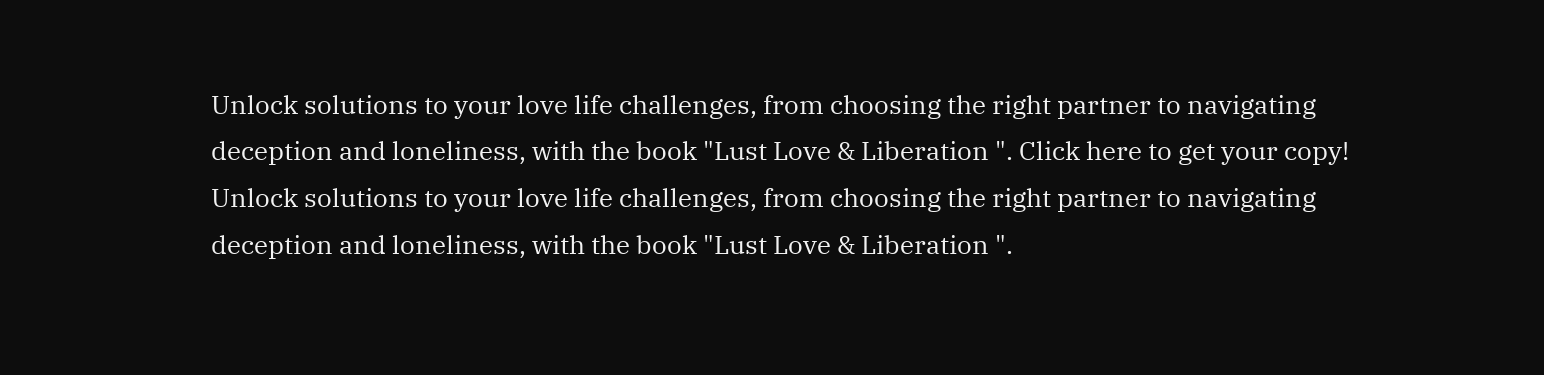Unlock solutions to your love life challenges, from choosing the right partner to navigating deception and loneliness, with the book "Lust Love & Liberation ". Click here to get your copy!
Unlock solutions to your love life challenges, from choosing the right partner to navigating deception and loneliness, with the book "Lust Love & Liberation ".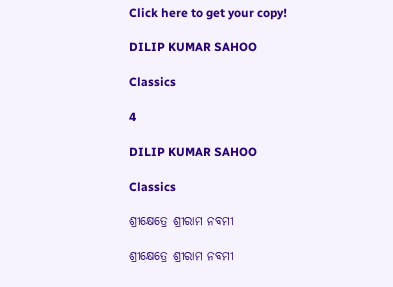Click here to get your copy!

DILIP KUMAR SAHOO

Classics

4

DILIP KUMAR SAHOO

Classics

ଶ୍ରୀକ୍ଷେତ୍ରେ ଶ୍ରୀରାମ ନବମୀ

ଶ୍ରୀକ୍ଷେତ୍ରେ ଶ୍ରୀରାମ ନବମୀ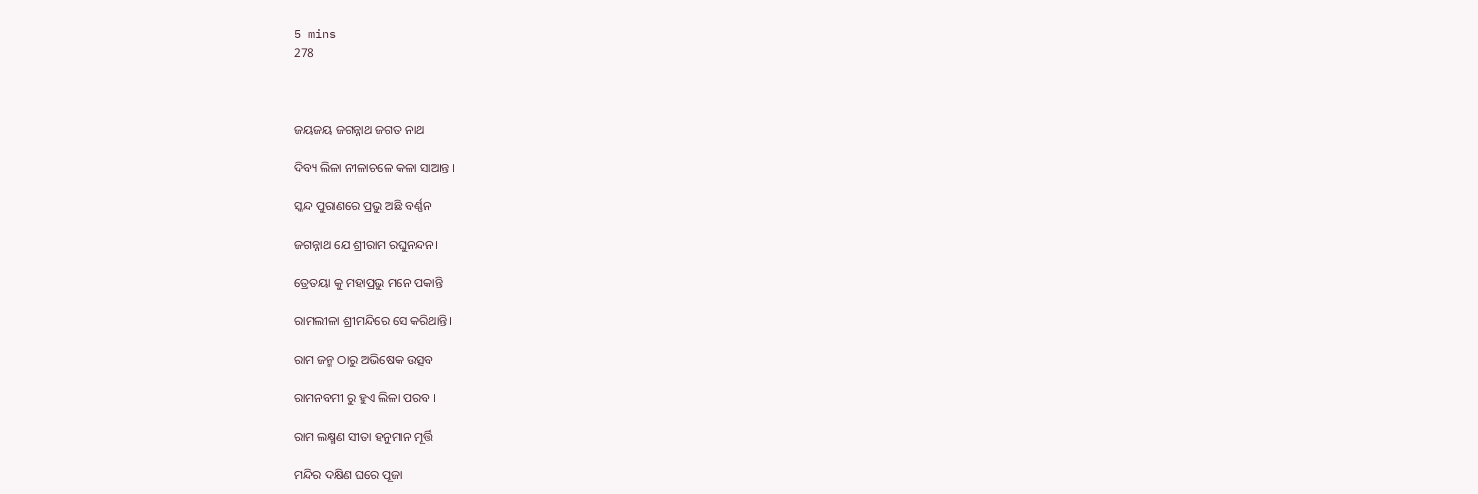5 mins
278



ଜୟଜୟ ଜଗନ୍ନାଥ ଜଗତ ନାଥ

ଦିବ୍ୟ ଲିଳା ନୀଳାଚଳେ କଳା ସାଆନ୍ତ ।

ସ୍କନ୍ଦ ପୁରାଣରେ ପ୍ରଭୁ ଅଛି ବର୍ଣ୍ଣନ

ଜଗନ୍ନାଥ ଯେ ଶ୍ରୀରାମ ରଘୁନନ୍ଦନ।

ତ୍ରେତୟା କୁ ମହାପ୍ରଭୁ ମନେ ପକାନ୍ତି

ରାମଲୀଳା ଶ୍ରୀମନ୍ଦିରେ ସେ କରିଥାନ୍ତି।

ରାମ ଜନ୍ମ ଠାରୁ ଅଭିଷେକ ଉତ୍ସବ

ରାମନବମୀ ରୁ ହୁଏ ଲିଳା ପରବ ।

ରାମ ଲକ୍ଷ୍ମଣ ସୀତା ହନୁମାନ ମୂର୍ତ୍ତି

ମନ୍ଦିର ଦକ୍ଷିଣ ଘରେ ପୂଜା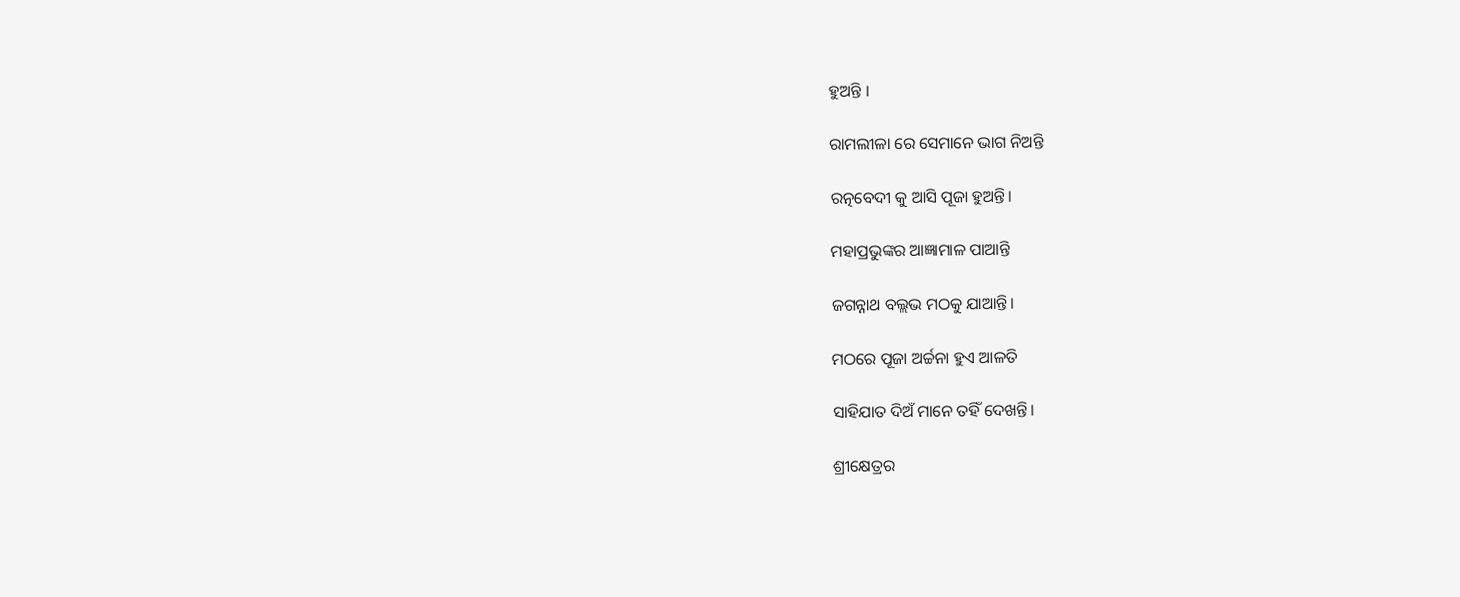ହୁଅନ୍ତି ।

ରାମଲୀଳା ରେ ସେମାନେ ଭାଗ ନିଅନ୍ତି

ରତ୍ନବେଦୀ କୁ ଆସି ପୂଜା ହୁଅନ୍ତି।

ମହାପ୍ରଭୁଙ୍କର ଆଜ୍ଞାମାଳ ପାଆନ୍ତି

ଜଗନ୍ନାଥ ବଲ୍ଲଭ ମଠକୁ ଯାଆନ୍ତି।

ମଠରେ ପୂଜା ଅର୍ଚ୍ଚନା ହୁଏ ଆଳତି

ସାହିଯାତ ଦିଅଁ ମାନେ ତହିଁ ଦେଖନ୍ତି।

ଶ୍ରୀକ୍ଷେତ୍ରର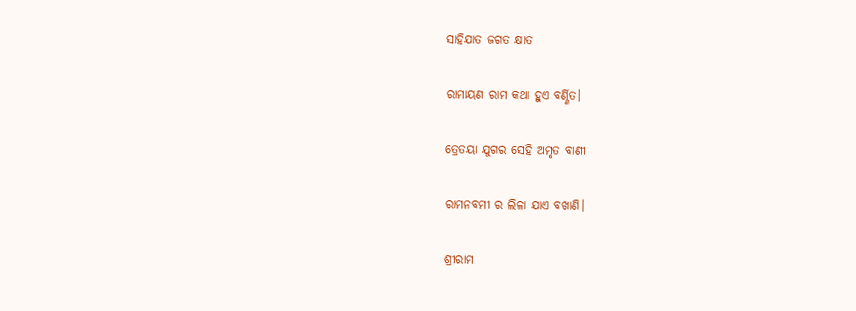ସାହିଯାତ ଜଗତ କ୍ଷାତ

ରାମାୟଣ ରାମ କଥା ହୁଏ ବର୍ଣ୍ଣିତ।

ତ୍ରେତୟା ଯୁଗର ସେହି ଅମୃତ ବାଣୀ

ରାମନବମୀ ର ଲିଳା ଯାଏ ବଖାଣି।

ଶ୍ରୀରାମ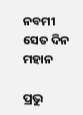ନବମୀ ସେତ ଦିନ ମହାନ

ପ୍ରଭୁ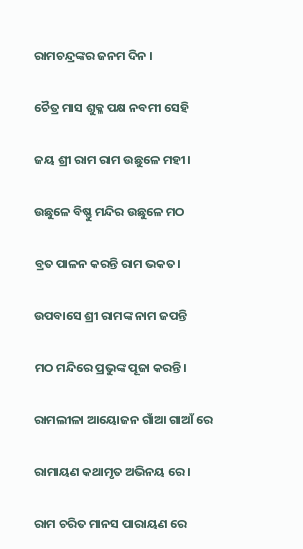ରାମଚନ୍ଦ୍ରଙ୍କର ଜନମ ଦିନ ।

ଚୈତ୍ର ମାସ ଶୁକ୍ଳ ପକ୍ଷ ନବମୀ ସେହି

ଜୟ ଶ୍ରୀ ରାମ ରାମ ଉଛୁଳେ ମହୀ।

ଉଛୁଳେ ବିଷ୍ଣୁ ମନ୍ଦିର ଉଛୁଳେ ମଠ

ବ୍ରତ ପାଳନ କରନ୍ତି ରାମ ଭକତ।

ଉପବାସେ ଶ୍ରୀ ରାମଙ୍କ ନାମ ଜପନ୍ତି

ମଠ ମନ୍ଦିରେ ପ୍ରଭୁଙ୍କ ପୂଜା କରନ୍ତି।

ରାମଲୀଳା ଆୟୋଜନ ଗାଁଆ ଗାଆଁ ରେ

ରାମାୟଣ କଥାମୃତ ଅଭିନୟ ରେ।

ରାମ ଚରିତ ମାନସ ପାରାୟଣ ରେ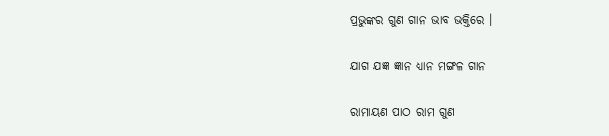ପ୍ରଭୁଙ୍କର ଗୁଣ ଗାନ ଭାବ ଭକ୍ତିରେ ।

ଯାଗ ଯଜ୍ଞ ଜ୍ଞାନ ଧ୍ୟାନ ମଙ୍ଗଳ ଗାନ

ରାମାୟଣ ପାଠ ରାମ ଗୁଣ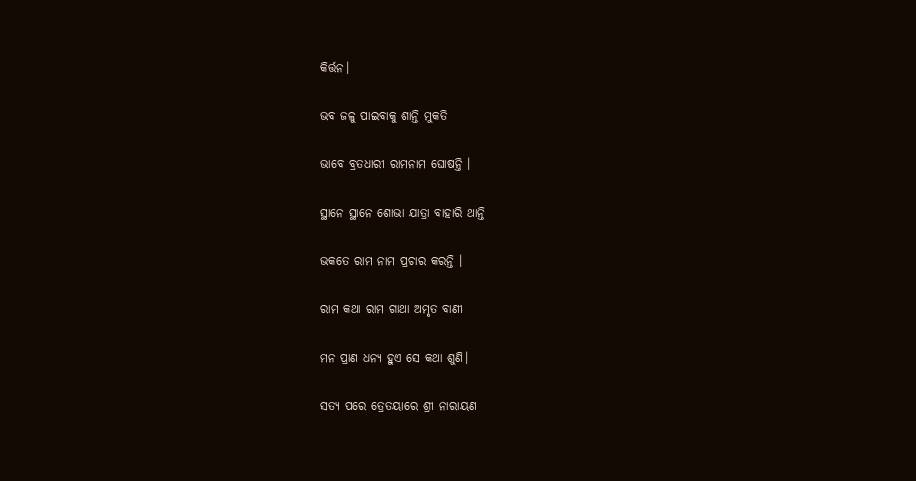କିର୍ତ୍ତନ।

ଭବ ଜଳୁ ପାଇବାକୁ ଶାନ୍ତି ମୁକତି

ଭାବେ ବ୍ରତଧାରୀ ରାମନାମ ଘୋଷନ୍ତି ।

ସ୍ଥାନେ ସ୍ଥାନେ ଶୋଭା ଯାତ୍ରା ବାହାରି ଥାନ୍ତି

ଭକତେ ରାମ ନାମ ପ୍ରଚାର କରନ୍ତି ।

ରାମ କଥା ରାମ ଗାଥା ଅମୃତ ବାଣୀ

ମନ ପ୍ରାଣ ଧନ୍ଯ ହୁଏ ସେ କଥା ଶୁଣି।

ସତ୍ୟ ପରେ ତ୍ରେତୟାରେ ଶ୍ରୀ ନାରାୟଣ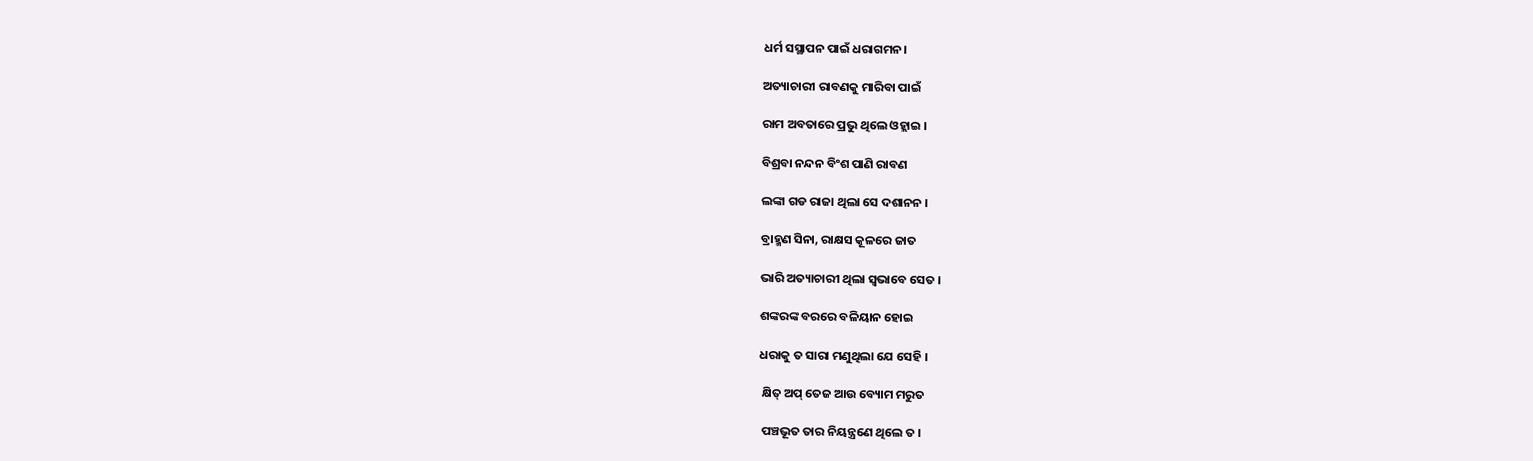ଧର୍ମ ସସ୍ଥାପନ ପାଇଁ ଧରାଗମନ।

ଅତ୍ୟାଚାରୀ ରାବଣକୁ ମାରିବା ପାଇଁ

ରାମ ଅବତାରେ ପ୍ରଭୁ ଥିଲେ ଓହ୍ଲାଇ ।

ବିଶ୍ରବା ନନ୍ଦନ‌ ବିଂଶ ପାଣି ରାବଣ

ଲଙ୍କା ଗଡ ରାଜା ଥିଲା ସେ ଦଶାନନ ।

ବ୍ରାହ୍ମଣ ସିନା, ରାକ୍ଷସ କୂଳରେ ଜାତ

ଭାରି ଅତ୍ୟାଚାରୀ ଥିଲା ସ୍ୱଭାବେ ସେତ ।

ଶଙ୍କରଙ୍କ ବରରେ ବଳିୟାନ ହୋଇ

ଧରାକୁ ତ ସାରା ମଣୁଥିଲା ଯେ ସେହି ।

 କ୍ଷିତ୍ ଅପ୍ ତେଜ ଆଉ ବ୍ୟୋମ ମରୁତ

 ପଞ୍ଚଭୂତ ତାର ନିୟନ୍ତ୍ରଣେ ଥିଲେ ତ ।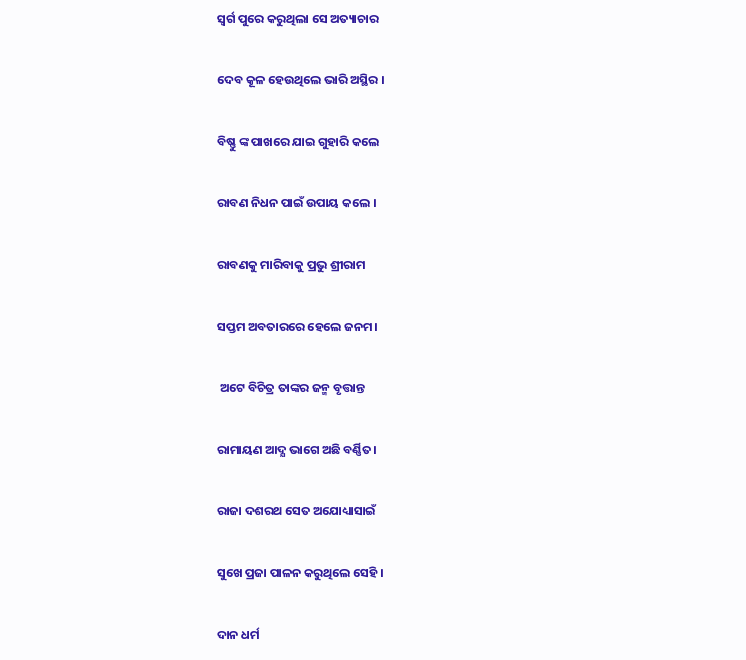ସ୍ବର୍ଗ ପୁରେ କରୁଥିଲା ସେ ଅତ୍ୟାଚାର

ଦେବ କୂଳ ହେଉଥିଲେ ଭାରି ଅସ୍ଥିର ।

ବିଷ୍ଣୁ ଙ୍କ ପାଖରେ ଯାଇ ଗୁହାରି କଲେ

ରାବଣ ନିଧନ ପାଇଁ ଉପାୟ କଲେ ।

ରାବଣକୁ ମାରିବାକୁ ପ୍ରଭୁ ଶ୍ରୀରାମ

ସପ୍ତମ ଅବତାରରେ ହେଲେ ଜନମ।

 ଅଟେ ବିଚିତ୍ର ତାଙ୍କର ଜନ୍ମ ବୃତ୍ତାନ୍ତ

ରାମାୟଣ ଆଦ୍ଯ ଭାଗେ ଅଛି ବର୍ଣ୍ଣିତ।

ରାଜା ଦଶରଥ ସେତ ଅଯୋଧ୍ୟାସାଇଁ

ସୁଖେ ପ୍ରଜା ପାଳନ କରୁଥିଲେ ସେହି ।

ଦାନ ଧର୍ମ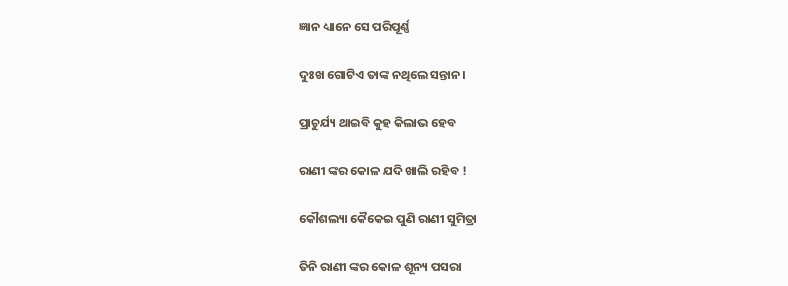ଜ୍ଞାନ ଧ୍ୟାନେ ସେ ପରିପୂର୍ଣ୍ଣ

ଦୁଃଖ ଗୋଟିଏ ତାଙ୍କ ନଥିଲେ ସନ୍ତାନ।

ପ୍ରାଚୁର୍ଯ୍ୟ ଥାଇବି କୁହ କିଲାଭ ହେବ

ରାଣୀ ଙ୍କର କୋଳ ଯଦି ଖାଲି ରହିବ !

କୌଶଲ୍ୟା କୈକେଇ ପୁଣି ରାଣୀ ସୁମିତ୍ରା

ତିନି ରାଣୀ ଙ୍କର କୋଳ ଶୂନ୍ୟ ପସରା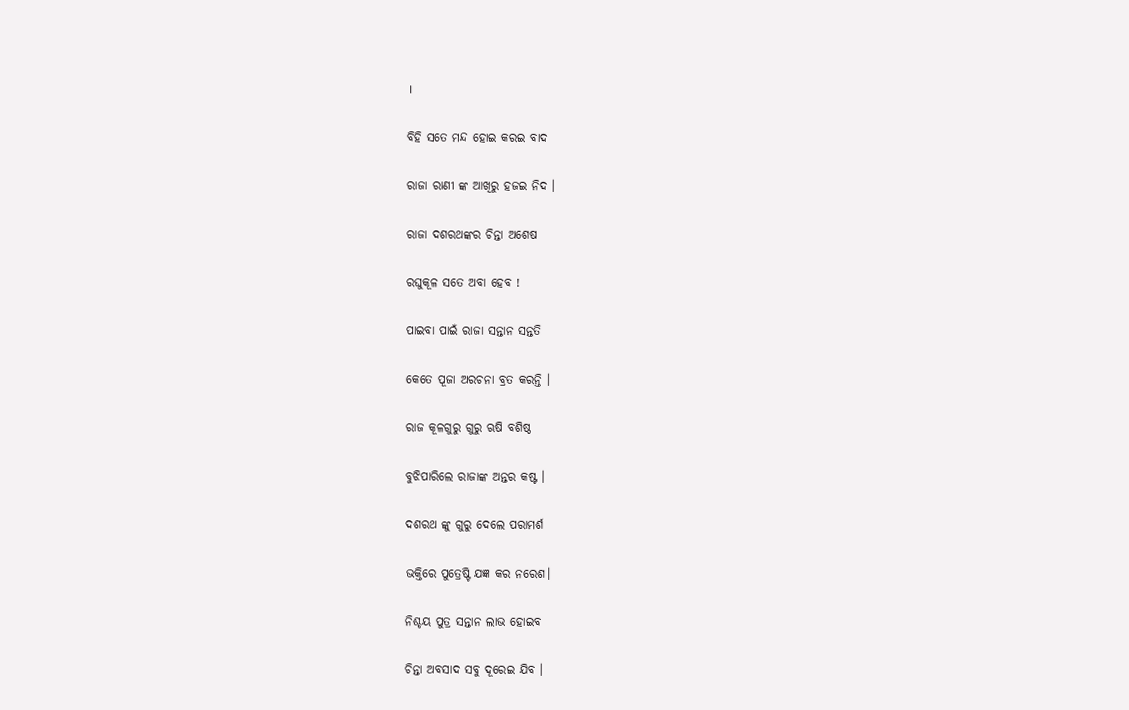।

ବିହି ସତେ ମନ୍ଦ ହୋଇ କରଇ ବାଦ

ରାଜା ରାଣୀ ଙ୍କ ଆଖିରୁ ହଜଇ ନିଦ ।

ରାଜା ଦଶରଥଙ୍କର ଚିନ୍ତା ଅଶେଷ

ରଘୁକୂଳ ସତେ ଅବା ହେବ !

ପାଇବା ପାଇଁ ରାଜା ସନ୍ତାନ ସନ୍ତତି

କେତେ ପୂଜା ଅରଚନା ବ୍ରତ କରନ୍ତି ।

ରାଜ କୂଳଗୁରୁ ଗୁରୁ ଋଷି ବଶିଷ୍ଠ

ବୁଝିପାରିଲେ ରାଜାଙ୍କ ଅନ୍ତର କଷ୍ଟ ।

ଦଶରଥ ଙ୍କୁ ଗୁରୁ ଦେଲେ ପରାମର୍ଶ

ଭକ୍ତିରେ ପୁତ୍ରେଷ୍ଟି ଯଜ୍ଞ କର ନରେଶ।

ନିଶ୍ଚୟ ପୁତ୍ର ସନ୍ତାନ ଲାଭ ହୋଇବ

ଚିନ୍ତା ଅବସାଦ ସବୁ ଦୂରେଇ ଯିବ ।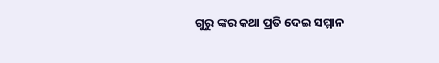ଗୁରୁ ଙ୍କର କଥା ପ୍ରତି ଦେଇ ସମ୍ମାନ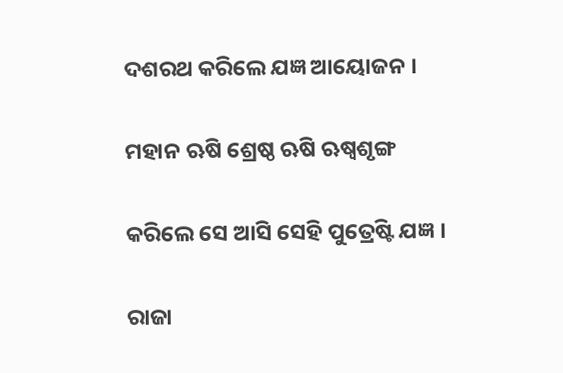ଦଶରଥ କରିଲେ ଯଜ୍ଞ ଆୟୋଜନ ।

ମହାନ ଋଷି ଶ୍ରେଷ୍ଠ ଋଷି ଋଷ୍ବଶୃଙ୍ଗ

କରିଲେ ସେ ଆସି ସେହି ପୁତ୍ରେଷ୍ଟି ଯଜ୍ଞ ।

ରାଜା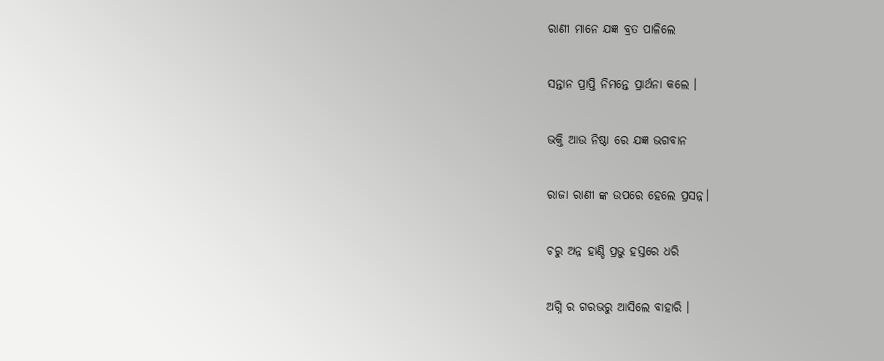ରାଣୀ ମାନେ ଯଜ୍ଞ ବ୍ରତ ପାଳିଲେ

ସନ୍ତାନ ପ୍ରାପ୍ତି ନିମନ୍ତେ ପ୍ରାର୍ଥନା କଲେ ।

ଭକ୍ତି ଆଉ ନିଷ୍ଠା ରେ ଯଜ୍ଞ ଭଗବାନ

ରାଜା ରାଣୀ ଙ୍କ ଉପରେ ହେଲେ ପ୍ରସନ୍ନ।

ଚରୁ ଅନ୍ନ ହାଣ୍ଡି ପ୍ରଭୁ ହସ୍ତରେ ଧରି

ଅଗ୍ନି ର ଗରଭରୁ ଆସିଲେ ବାହାରି ।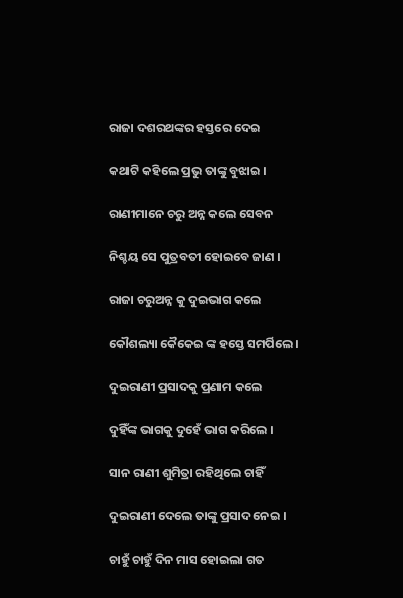ରାଜା ଦଶରଥଙ୍କର ହସ୍ତରେ ଦେଇ

କଥାଟି କହିଲେ ପ୍ରଭୁ ତାଙ୍କୁ ବୁଝାଇ ।

ରାଣୀମାନେ ଚରୁ ଅନ୍ନ କଲେ ସେବନ

ନିଶ୍ଚୟ ସେ ପୁତ୍ରବତୀ ହୋଇବେ ଜାଣ ।

ରାଜା ଚରୁଅନ୍ନ କୁ ଦୁଇଭାଗ କଲେ

କୌଶଲ୍ୟା କୈକେଇ ଙ୍କ ହସ୍ତେ ସମର୍ପିଲେ ।

ଦୁଇରାଣୀ ପ୍ରସାଦକୁ ପ୍ରଣାମ କଲେ

ଦୁହିଁଙ୍କ ଭାଗକୁ ଦୁହେଁ ଭାଗ କରିଲେ ।

ସାନ ରାଣୀ ଶୁମିତ୍ରା ରହିଥିଲେ ଚାହିଁ

ଦୁଇରାଣୀ ଦେଲେ ତାଙ୍କୁ ପ୍ରସାଦ ନେଇ ।

ଚାହୁଁ ଚାହୁଁ ଦିନ ମାସ ହୋଇଲା ଗତ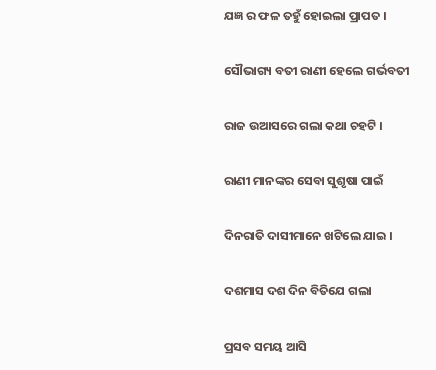ଯଜ୍ଞ ର ଫଳ ତହୁଁ ହୋଇଲା ପ୍ରାପତ ।

ସୌଭାଗ୍ୟ ବତୀ ରାଣୀ ହେଲେ ଗର୍ଭବତୀ

ରାଜ ଉଆସରେ ଗଲା କଥା ଚହଟି ।

ରାଣୀ ମାନଙ୍କର ସେବା ସୁଶୃଷା ପାଇଁ

ଦିନରାତି ଦାସୀମାନେ ଖଟିଲେ ଯାଇ ।

ଦଶମାସ ଦଶ ଦିନ ବିତିଯେ ଗଲା

ପ୍ରସବ ସମୟ ଆସି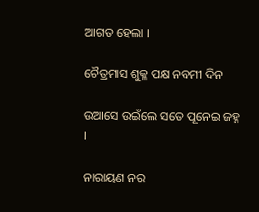ଆଗତ ହେଲା ।

ଚୈତ୍ରମାସ ଶୁକ୍ଳ ପକ୍ଷ ନବମୀ ଦିନ

ଉଆସେ ଉଇଁଲେ ସତେ ପୂନେଇ ଜହ୍ନ ।

ନାରାୟଣ ନର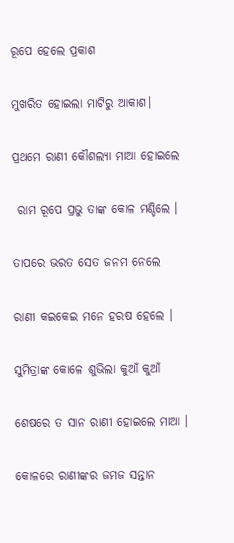ରୂପେ ହେଲେ ପ୍ରକାଶ

ମୁଖରିତ ହୋଇଲା ମାଟିରୁ ଆକାଶ।

ପ୍ରଥମେ ରାଣୀ କୌଶଲ୍ୟା ମାଆ ହୋଇଲେ

 ରାମ ରୂପେ ପ୍ରଭୁ ତାଙ୍କ କୋଳ ମଣ୍ଡିଲେ ।

ତାପରେ ଭରତ ସେତ ଜନମ ନେଲେ

ରାଣୀ କଇକେଇ ମନେ ହରଷ ହେଲେ ।

ସୁମିତ୍ରାଙ୍କ କୋଳେ ଶୁଭିଲା କୁଆଁ କୁଆଁ

ଶେଷରେ ତ ସାନ ରାଣୀ ହୋଇଲେ ମାଆ ।

କୋଳରେ ରାଣୀଙ୍କର ଜମଜ ସନ୍ତାନ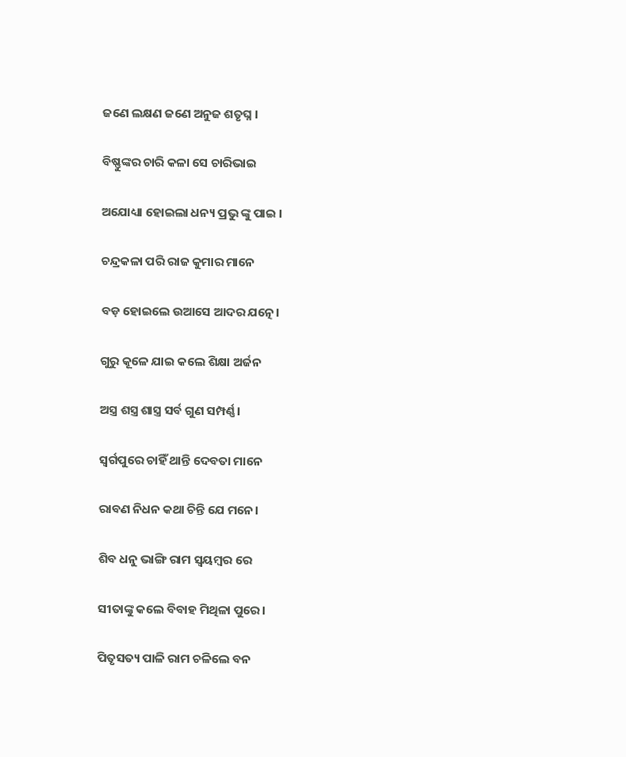ଜଣେ ଲକ୍ଷଣ ଜଣେ ଅନୁଜ ଶତୃଘ୍ନ ।

ବିଷ୍ଣୁଙ୍କର ଚାରି କଳା ସେ ଚାରିଭାଇ

ଅଯୋଧ୍ୟା ହୋଇଲା ଧନ୍ୟ ପ୍ରଭୁ ଙ୍କୁ ପାଇ ।

ଚନ୍ଦ୍ରକଳା ପରି ରାଜ କୁମାର ମାନେ

ବଡ଼ ହୋଇଲେ ଉଆସେ ଆଦର ଯତ୍ନେ।

ଗୁରୁ କୂଳେ ଯାଇ କଲେ ଶିକ୍ଷା ଅର୍ଜନ

ଅସ୍ତ୍ର ଶସ୍ତ୍ର ଶାସ୍ତ୍ର ସର୍ବ ଗୁଣ ସମ୍ପର୍ଣ୍ଣ।

ସ୍ବର୍ଗପୁରେ ଚାହିଁ ଥାନ୍ତି ଦେବତା ମାନେ

ରାବଣ ନିଧନ କଥା ଚିନ୍ତି ଯେ ମନେ।

ଶିବ ଧନୁ ଭାଙ୍ଗି ରାମ ସ୍ଵୟମ୍ବର ରେ

ସୀତାଙ୍କୁ କଲେ ବିବାହ ମିଥିଳା ପୁରେ।

ପିତୃସତ୍ୟ ପାଳି ରାମ ଚଳିଲେ ବନ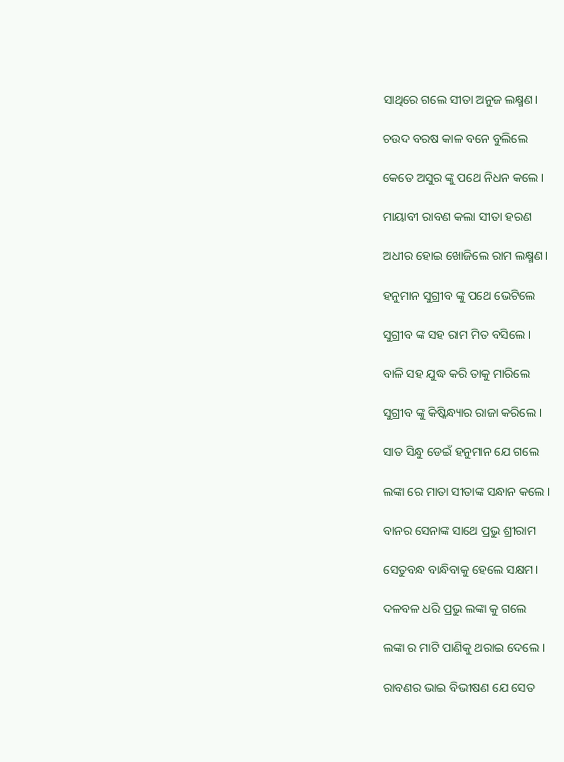ସାଥିରେ ଗଲେ ସୀତା ଅନୁଜ ଲକ୍ଷ୍ମଣ।

ଚଉଦ ବରଷ କାଳ ବନେ ବୁଲିଲେ

କେତେ ଅସୁର ଙ୍କୁ ପଥେ ନିଧନ କଲେ ।

ମାୟାବୀ ରାବଣ କଲା ସୀତା ହରଣ

ଅଧୀର ହୋଇ ଖୋଜିଲେ ରାମ ଲକ୍ଷ୍ମଣ।

ହନୁମାନ ସୁଗ୍ରୀବ ଙ୍କୁ ପଥେ ଭେଟିଲେ

ସୁଗ୍ରୀବ ଙ୍କ ସହ ରାମ ମିତ ବସିଲେ ।

ବାଳି ସହ ଯୁଦ୍ଧ କରି ତାକୁ ମାରିଲେ

ସୁଗ୍ରୀବ ଙ୍କୁ କିଷ୍କିନ୍ଧ୍ୟାର ରାଜା କରିଲେ ।

ସାତ ସିନ୍ଧୁ ଡେଇଁ ହନୁମାନ ଯେ ଗଲେ

ଲଙ୍କା ରେ ମାତା ସୀତାଙ୍କ ସନ୍ଧାନ କଲେ ।

ବାନର ସେନାଙ୍କ ସାଥେ ପ୍ରଭୁ ଶ୍ରୀରାମ

ସେତୁବନ୍ଧ ବାନ୍ଧିବାକୁ ହେଲେ ସକ୍ଷମ।

ଦଳବଳ ଧରି ପ୍ରଭୁ ଲଙ୍କା କୁ ଗଲେ

ଲଙ୍କା ର ମାଟି ପାଣିକୁ ଥରାଇ ଦେଲେ ।

ରାବଣର ଭାଇ ବିଭୀଷଣ ଯେ ସେତ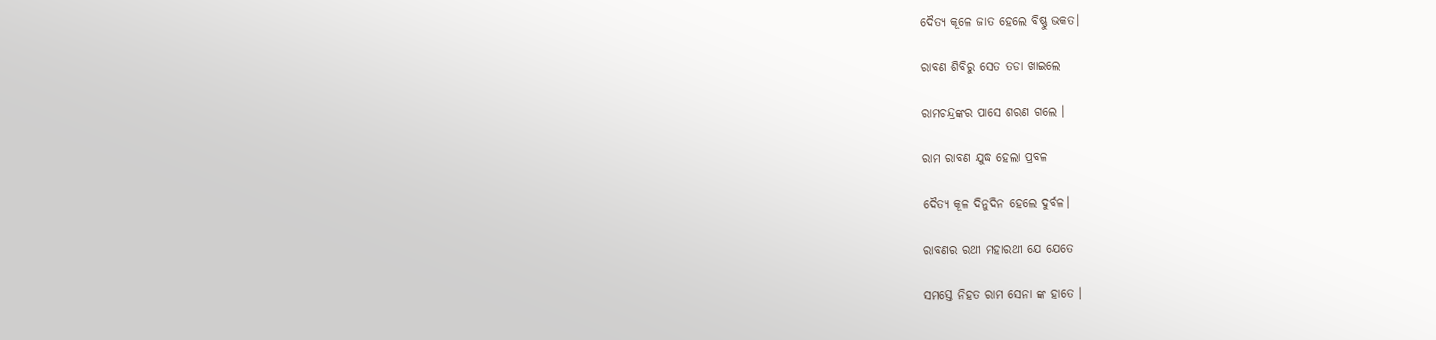ଦୈତ୍ୟ କୂଳେ ଜାତ ହେଲେ ବିଷ୍ଣୁ ଭକତ।

ରାବଣ ଶିବିରୁ ସେତ ତଡା ଖାଇଲେ

ରାମଚନ୍ଦ୍ରଙ୍କର ପାସେ ଶରଣ ଗଲେ ।

ରାମ ରାବଣ ଯୁଦ୍ଧ ହେଲା ପ୍ରବଳ

ଦୈତ୍ୟ କୂଳ ଦିନୁଦିନ ହେଲେ ଦୁର୍ବଳ।

ରାବଣର ରଥୀ ମହାରଥୀ ଯେ ଯେତେ

ସମସ୍ତେ ନିହତ ରାମ ସେନା ଙ୍କ ହାତେ ।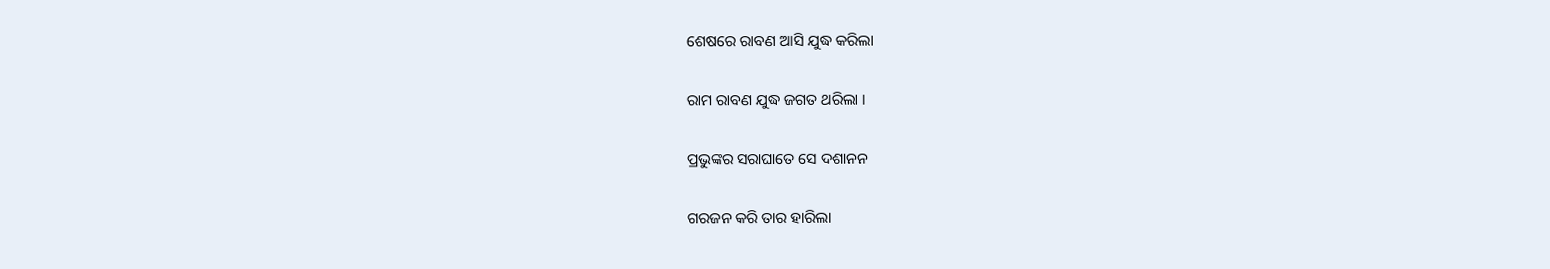ଶେଷରେ ରାବଣ ଆସି ଯୁଦ୍ଧ କରିଲା

ରାମ ରାବଣ ଯୁଦ୍ଧ ଜଗତ ଥରିଲା ।

ପ୍ରଭୁଙ୍କର ସରାଘାତେ ସେ ଦଶାନନ

ଗରଜନ କରି ତାର ହାରିଲା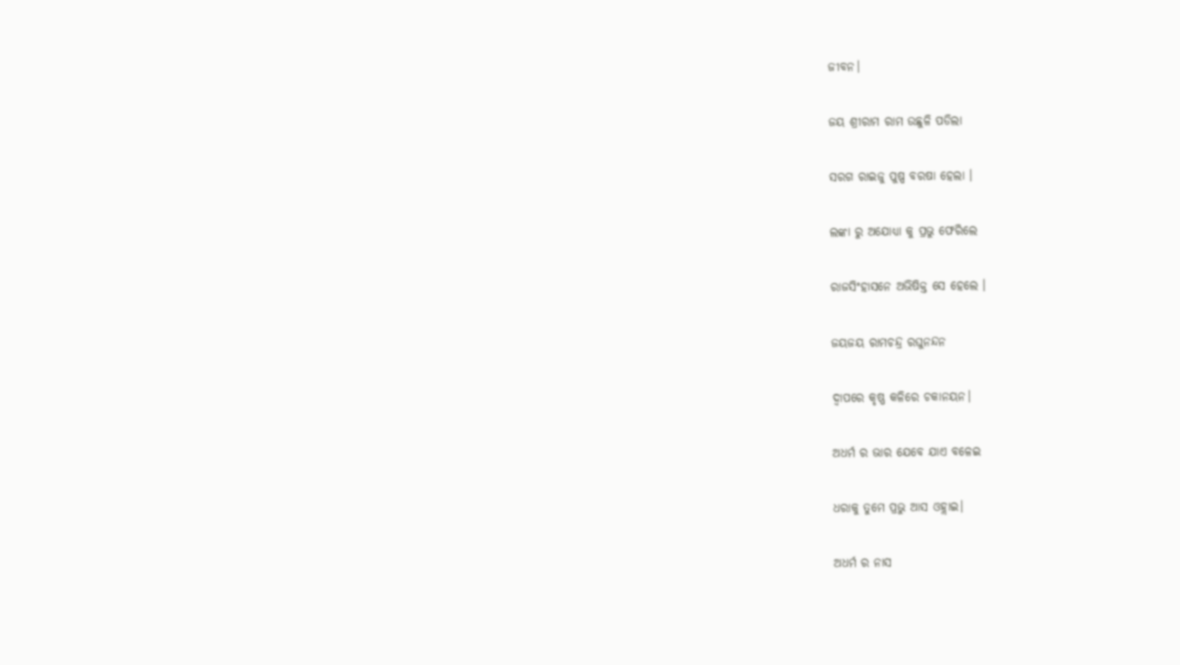ଜୀବନ।

ଜୟ ଶ୍ରୀରାମ ରାମ ଉଛୁଳି ପଡିଲା

ସରଗ ରାଇଜୁ ପୁଷ୍ପ ବରଷା ହେଲା ।

ଲଙ୍କା ରୁ ଅଯୋଧ୍ୟା କୁ ପ୍ରଭୁ ଫେରିଲେ

ରାଜସିଂହାସନେ ଅଭିଷିକ୍ତ ସେ ହେଲେ ।

ଜୟଜୟ ରାମଚନ୍ଦ୍ର ରଘୁନନ୍ଦନ

ଦ୍ବାପରେ କୃଷ୍ଣ କଳିରେ ଚକାନୟନ।

ଅଧର୍ମ ର ଭାର ଯେବେ ଯାଏ ବଳେଇ

ଧରାକୁ ତୁମେ ପ୍ରଭୁ ଆସ ଓହ୍ଲାଇ।

ଅଧର୍ମ ର ନାସ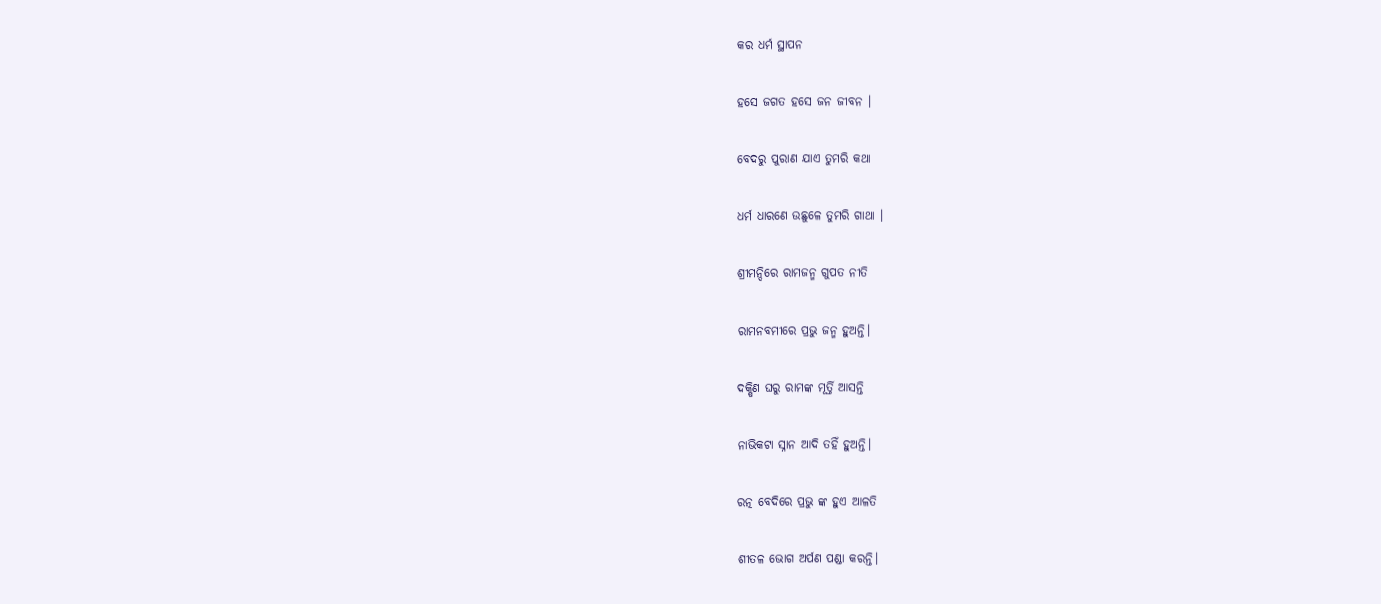କର ଧର୍ମ ସ୍ଥାପନ

ହସେ ଜଗତ ହସେ ଜନ ଜୀବନ ।

ବେଦରୁ ପୁରାଣ ଯାଏ ତୁମରି କଥା

ଧର୍ମ ଧାରଣେ ଉଛୁଳେ ତୁମରି ଗାଥା ।

ଶ୍ରୀମନ୍ଦିରେ ରାମଜନ୍ମ ଗୁପତ ନୀତି

ରାମନବମୀରେ ପ୍ରଭୁ ଜନ୍ମ ହୁଅନ୍ତି।

ଦକ୍ଷିଣ ଘରୁ ରାମଙ୍କ ମୂର୍ତ୍ତି ଆସନ୍ତି

ନାଭିକଟା ସ୍ନାନ ଆଦି ତହିଁ ହୁଅନ୍ତି।

ରତ୍ନ ବେଦିରେ ପ୍ରଭୁ ଙ୍କ ହୁଏ ଆଳତି

ଶୀତଳ ଭୋଗ ଅର୍ପଣ ପଣ୍ଡା କରନ୍ତି।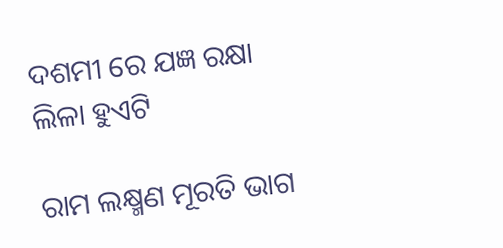ଦଶମୀ ରେ ଯଜ୍ଞ ରକ୍ଷା ଲିଳା ହୁଏଟି

ରାମ ଲକ୍ଷ୍ମଣ ମୂରତି ଭାଗ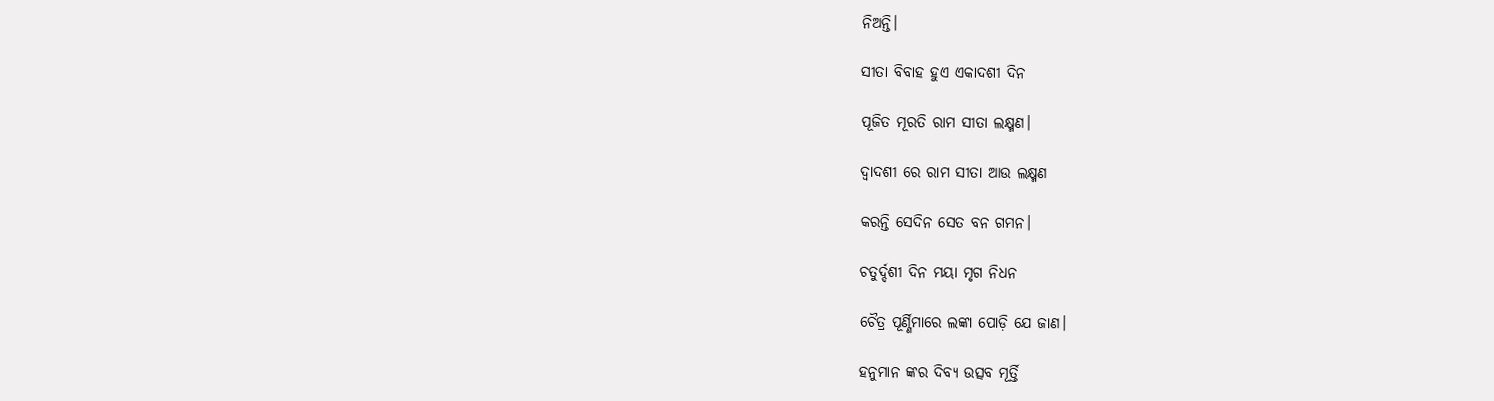ନିଅନ୍ତି।

ସୀତା ବିବାହ ହୁଏ ଏକାଦଶୀ ଦିନ

ପୂଜିତ ମୂରତି ରାମ ସୀତା ଲକ୍ଷ୍ମଣ।

ଦ୍ବାଦଶୀ ରେ ରାମ ସୀତା ଆଉ ଲକ୍ଷ୍ମଣ

କରନ୍ତି ସେଦିନ ସେତ ବନ ଗମନ।

ଚତୁର୍ଦ୍ଦଶୀ ଦିନ ମୟା ମୃଗ ନିଧନ

ଚୈତ୍ର ପୂର୍ଣ୍ଣିମାରେ ଲଙ୍କା ପୋଡ଼ି ଯେ ଜାଣ।

ହନୁମାନ ଙ୍କର ଦିବ୍ୟ ଉତ୍ସବ ମୂର୍ତ୍ତି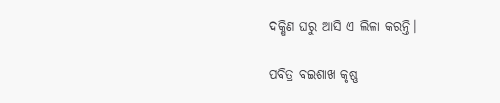ଦକ୍ଷିଣ ଘରୁ ଆସି ଏ ଲିଳା କରନ୍ତି।

ପବିତ୍ର ବଇଶାଖ କୃଷ୍ଣ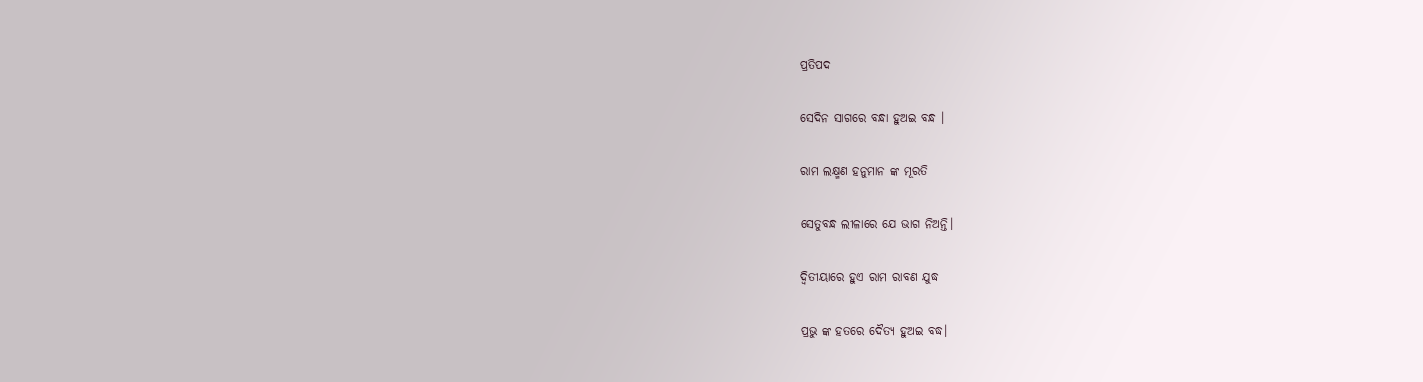ପ୍ରତିପଦ

ସେଦିନ ସାଗରେ ବନ୍ଧା ହୁଅଇ ବନ୍ଧ ।

ରାମ ଲକ୍ଷ୍ମଣ ହନୁମାନ ଙ୍କ ମୂରତି

ସେତୁବନ୍ଧ ଲୀଳାରେ ଯେ ଭାଗ ନିଅନ୍ତି।

ଦ୍ବିତୀୟାରେ ହୁଏ ରାମ ରାବଣ ଯୁଦ୍ଧ

ପ୍ରଭୁ ଙ୍କ ହତରେ ଦୈତ୍ୟ ହୁଅଇ ବଦ୍ଧ।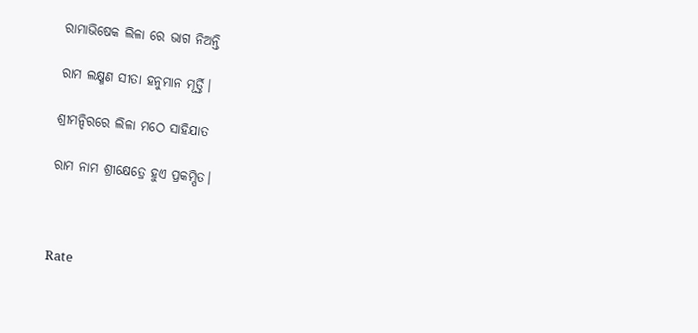ରାମାଭିଷେକ ଲିଳା ରେ ଭାଗ ନିଅନ୍ତି

ରାମ ଲକ୍ଷ୍ମଣ ସୀତା ହନୁମାନ ମୂର୍ତ୍ତି।

ଶ୍ରୀମନ୍ଦିରରେ ଲିଳା ମଠେ ସାହିଯାତ

ରାମ ନାମ ଶ୍ରୀକ୍ଷେତ୍ରେ ହୁଏ ପ୍ରକମ୍ପିତ।



Rate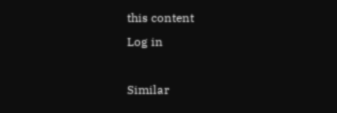this content
Log in

Similar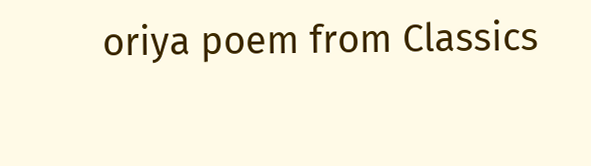oriya poem from Classics